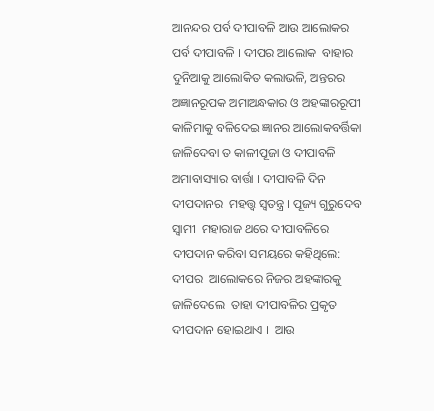ଆନନ୍ଦର ପର୍ବ ଦୀପାବଳି ଆଉ ଆଲୋକର  ପର୍ବ ଦୀପାବଳି । ଦୀପର ଆଲୋକ  ବାହାର ଦୁନିଆକୁ ଆଲୋକିତ କଲାଭଳି, ଅନ୍ତରର  ଅଜ୍ଞାନରୂପକ ଅମାଅନ୍ଧକାର ଓ ଅହଙ୍କାରରୂପୀ  କାଳିମାକୁ ବଳିଦେଇ ଜ୍ଞାନର ଆଲୋକବର୍ତ୍ତିକା  ଜାଳିଦେବା ତ କାଳୀପୂଜା ଓ ଦୀପାବଳି  ଅମାବାସ୍ୟାର ବାର୍ତ୍ତା । ଦୀପାବଳି ଦିନ ଦୀପଦାନର  ମହତ୍ତ୍ୱ ସ୍ୱତନ୍ତ୍ର । ପୂଜ୍ୟ ଗୁରୁଦେବ ସ୍ୱାମୀ  ମହାରାଜ ଥରେ ଦୀପାବଳିରେ  ଦୀପଦାନ କରିବା ସମୟରେ କହିଥିଲେ: ଦୀପର  ଆଲୋକରେ ନିଜର ଅହଙ୍କାରକୁ ଜାଳିଦେଲେ  ତାହା ଦୀପାବଳିର ପ୍ରକୃତ ଦୀପଦାନ ହୋଇଥାଏ ।  ଆଉ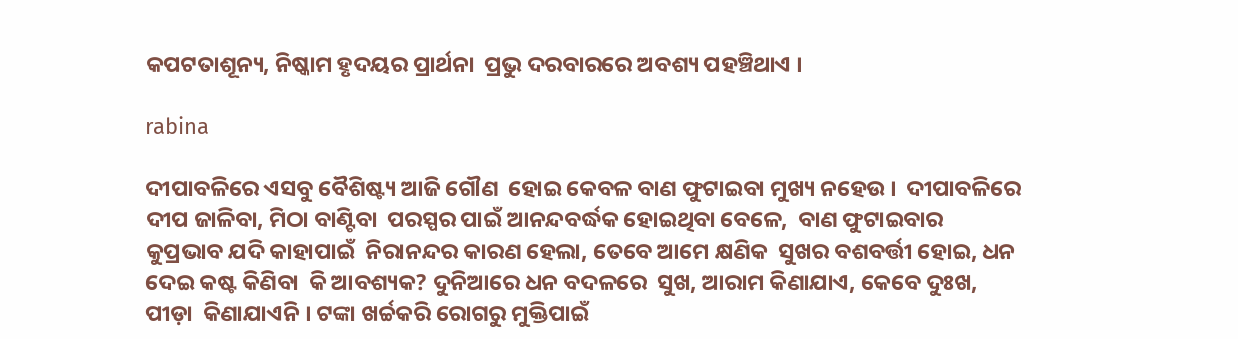କପଟତାଶୂନ୍ୟ, ନିଷ୍କାମ ହୃଦୟର ପ୍ରାର୍ଥନା  ପ୍ରଭୁ ଦରବାରରେ ଅବଶ୍ୟ ପହଞ୍ଚିଥାଏ ।

rabina

ଦୀପାବଳିରେ ଏସବୁ ବୈଶିଷ୍ଟ୍ୟ ଆଜି ଗୌଣ  ହୋଇ କେବଳ ବାଣ ଫୁଟାଇବା ମୁଖ୍ୟ ନହେଉ ।  ଦୀପାବଳିରେ ଦୀପ ଜାଳିବା, ମିଠା ବାଣ୍ଟିବା  ପରସ୍ପର ପାଇଁ ଆନନ୍ଦବର୍ଦ୍ଧକ ହୋଇଥିବା ବେଳେ,  ବାଣ ଫୁଟାଇବାର କୁପ୍ରଭାବ ଯଦି କାହାପାଇଁ  ନିରାନନ୍ଦର କାରଣ ହେଲା, ତେବେ ଆମେ କ୍ଷଣିକ  ସୁଖର ବଶବର୍ତ୍ତୀ ହୋଇ, ଧନ ଦେଇ କଷ୍ଟ କିଣିବା  କି ଆବଶ୍ୟକ? ଦୁନିଆରେ ଧନ ବଦଳରେ  ସୁଖ, ଆରାମ କିଣାଯାଏ, କେବେ ଦୁଃଖ, ପୀଡ଼ା  କିଣାଯାଏନି । ଟଙ୍କା ଖର୍ଚ୍ଚକରି ରୋଗରୁ ମୁକ୍ତିପାଇଁ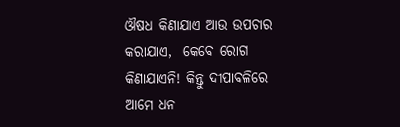ଔଷଧ କିଣାଯାଏ ଆଉ ଉପଚାର କରାଯାଏ,  କେବେ ରୋଗ କିଣାଯାଏନି! କିନ୍ତୁ ଦୀପାବଳିରେ  ଆମେ ଧନ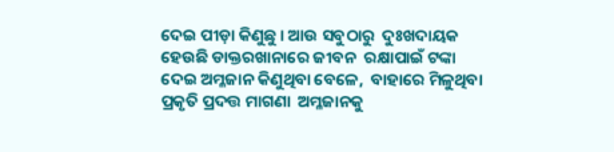ଦେଇ ପୀଡ଼ା କିଣୁଛୁ । ଆଉ ସବୁଠାରୁ  ଦୁଃଖଦାୟକ ହେଉଛି ଡାକ୍ତରଖାନାରେ ଜୀବନ  ରକ୍ଷାପାଇଁ ଟଙ୍କା ଦେଇ ଅମ୍ଳଜାନ କିଣୁଥିବା ବେଳେ,  ବାହାରେ ମିଳୁଥିବା ପ୍ରକୃତି ପ୍ରଦତ୍ତ ମାଗଣା  ଅମ୍ଳଜାନକୁ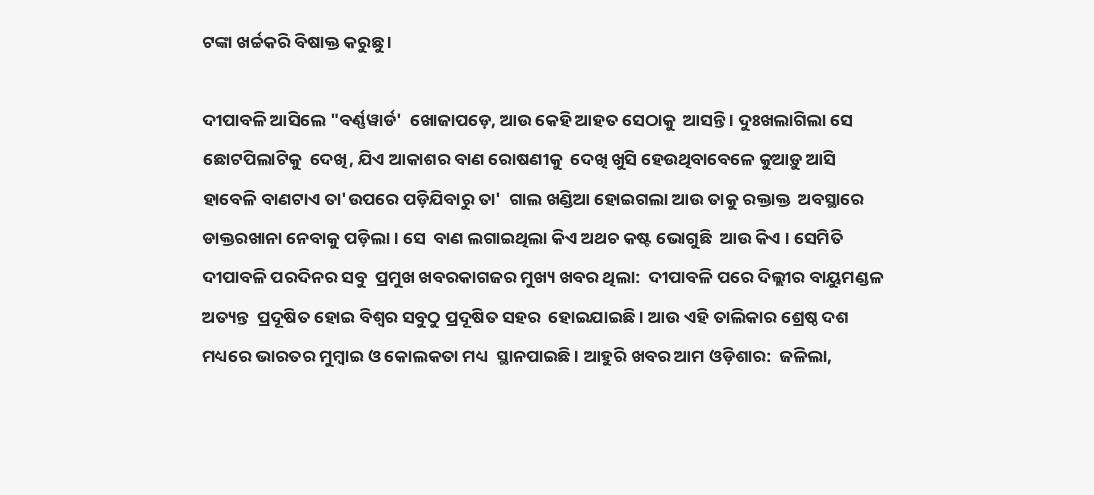ଟଙ୍କା ଖର୍ଚ୍ଚକରି ବିଷାକ୍ତ କରୁଛୁ ।

ଦୀପାବଳି ଆସିଲେ "ବର୍ଣ୍ଣୱାର୍ଡ'  ଖୋଜାପଡ଼େ, ଆଉ କେହି ଆହତ ସେଠାକୁ  ଆସନ୍ତି । ଦୁଃଖଲାଗିଲା ସେ ଛୋଟପିଲାଟିକୁ  ଦେଖି, ଯିଏ ଆକାଶର ବାଣ ରୋଷଣୀକୁ  ଦେଖି ଖୁସି ହେଉଥିବାବେଳେ କୁଆଡ଼ୁ ଆସି  ହାବେଳି ବାଣଟାଏ ତା'ଉପରେ ପଡ଼ିଯିବାରୁ ତା'  ଗାଲ ଖଣ୍ଡିଆ ହୋଇଗଲା ଆଉ ତାକୁ ରକ୍ତାକ୍ତ  ଅବସ୍ଥାରେ ଡାକ୍ତରଖାନା ନେବାକୁ ପଡ଼ିଲା । ସେ  ବାଣ ଲଗାଇଥିଲା କିଏ ଅଥଚ କଷ୍ଟ ଭୋଗୁଛି  ଆଉ କିଏ । ସେମିତି ଦୀପାବଳି ପରଦିନର ସବୁ  ପ୍ରମୁଖ ଖବରକାଗଜର ମୁଖ୍ୟ ଖବର ଥିଲା:  ଦୀପାବଳି ପରେ ଦିଲ୍ଲୀର ବାୟୁମଣ୍ଡଳ ଅତ୍ୟନ୍ତ  ପ୍ରଦୂଷିତ ହୋଇ ବିଶ୍ୱର ସବୁଠୁ ପ୍ରଦୂଷିତ ସହର  ହୋଇଯାଇଛି । ଆଉ ଏହି ତାଲିକାର ଶ୍ରେଷ୍ଠ ଦଶ  ମଧ୍ୟରେ ଭାରତର ମୁମ୍ବାଇ ଓ କୋଲକତା ମଧ୍ୟ  ସ୍ଥାନପାଇଛି । ଆହୁରି ଖବର ଆମ ଓଡ଼ିଶାର:  ଜଳିଲା,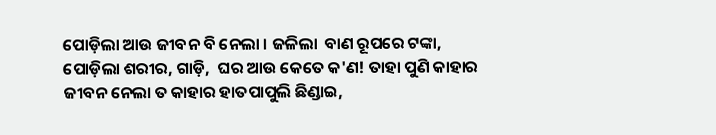ପୋଡ଼ିଲା ଆଉ ଜୀବନ ବି ନେଲା । ଜଳିଲା  ବାଣ ରୂପରେ ଟଙ୍କା, ପୋଡ଼ିଲା ଶରୀର, ଗାଡ଼ି,  ଘର ଆଉ କେତେ କ'ଣ! ତାହା ପୁଣି କାହାର  ଜୀବନ ନେଲା ତ କାହାର ହାତପାପୁଲି ଛିଣ୍ଡାଇ,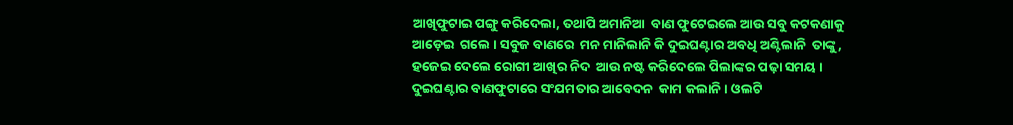ଆଖିଫୁଟାଇ ପଙ୍ଗୁ କରିଦେଲା, ତଥାପି ଅମାନିଆ  ବାଣ ଫୁଟେଇଲେ ଆଉ ସବୁ କଟକଣାକୁ ଆଡ଼େଇ  ଗଲେ । ସବୁଜ ବାଣରେ  ମନ ମାନିଲାନି କି ଦୁଇଘଣ୍ଟାର ଅବଧି ଅଣ୍ଟିଲାନି  ତାଙ୍କୁ, ହଜେଇ ଦେଲେ ରୋଗୀ ଆଖିର ନିଦ  ଆଉ ନଷ୍ଟ କରିଦେଲେ ପିଲାଙ୍କର ପଢ଼ା ସମୟ ।  ଦୁଇଘଣ୍ଟାର ବାଣଫୁଟାରେ ସଂଯମତାର ଆବେଦନ  କାମ କଲାନି । ଓଲଟି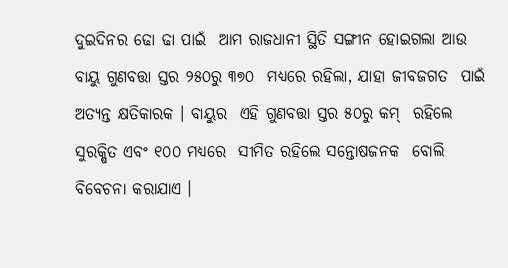ଦୁଇଦିନର ଢୋ ଢା ପାଇଁ  ଆମ ରାଜଧାନୀ ସ୍ଥିତି ସଙ୍ଗୀନ ହୋଇଗଲା ଆଉ  ବାୟୁ ଗୁଣବତ୍ତା ସ୍ତର ୨୫୦ରୁ ୩୭୦  ମଧ୍ୟରେ ରହିଲା, ଯାହା ଜୀବଜଗତ  ପାଇଁ ଅତ୍ୟନ୍ତ କ୍ଷତିକାରକ । ବାୟୁର  ଏହି ଗୁଣବତ୍ତା ସ୍ତର ୫୦ରୁ କମ୍‌  ରହିଲେ ସୁରକ୍ଷିତ ଏବଂ ୧୦୦ ମଧ୍ୟରେ  ସୀମିତ ରହିଲେ ସନ୍ତୋଷଜନକ  ବୋଲି ବିବେଚନା କରାଯାଏ ।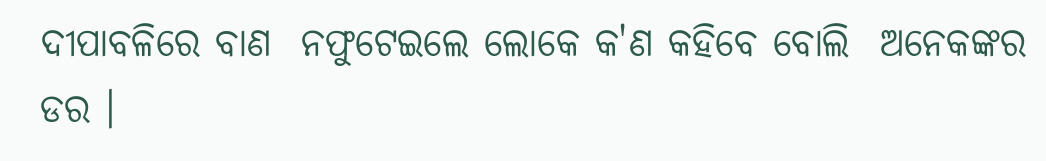ଦୀପାବଳିରେ ବାଣ  ନଫୁଟେଇଲେ ଲୋକେ କ'ଣ କହିବେ ବୋଲି  ଅନେକଙ୍କର ଡର ।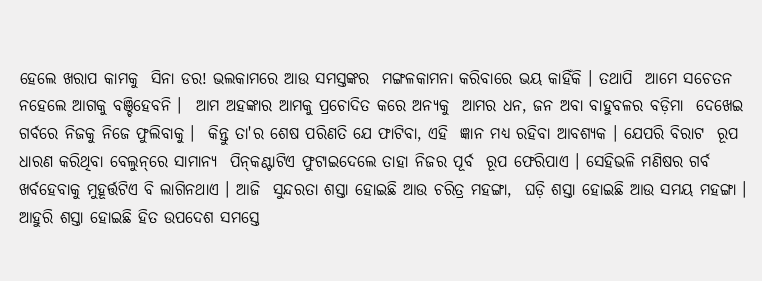ହେଲେ ଖରାପ କାମକୁ  ସିନା ଡର! ଭଲକାମରେ ଆଉ ସମସ୍ତଙ୍କର  ମଙ୍ଗଳକାମନା କରିବାରେ ଭୟ କାହିଁକି । ତଥାପି  ଆମେ ସଚେତନ ନହେଲେ ଆଗକୁ ବଞ୍ଚିହେବନି ।  ଆମ ଅହଙ୍କାର ଆମକୁ ପ୍ରଚୋଦିତ କରେ ଅନ୍ୟକୁ  ଆମର ଧନ, ଜନ ଅବା ବାହୁବଳର ବଡ଼ିମା  ଦେଖେଇ ଗର୍ବରେ ନିଜକୁ ନିଜେ ଫୁଲିବାକୁ ।  କିନ୍ତୁ ତା'ର ଶେଷ ପରିଣତି ଯେ ଫାଟିବା, ଏହି  ଜ୍ଞାନ ମଧ୍ୟ ରହିବା ଆବଶ୍ୟକ । ଯେପରି ବିରାଟ  ରୂପ ଧାରଣ କରିଥିବା ବେଲୁନ୍‌ରେ ସାମାନ୍ୟ  ପିନ୍‌କଣ୍ଟାଟିଏ ଫୁଟାଇଦେଲେ ତାହା ନିଜର ପୂର୍ବ  ରୂପ ଫେରିପାଏ । ସେହିଭଳି ମଣିଷର ଗର୍ବ  ଖର୍ବହେବାକୁ ମୁହୂର୍ତ୍ତଟିଏ ବି ଲାଗିନଥାଏ । ଆଜି  ସୁନ୍ଦରତା ଶସ୍ତା ହୋଇଛି ଆଉ ଚରିତ୍ର ମହଙ୍ଗା,  ଘଡ଼ି ଶସ୍ତା ହୋଇଛି ଆଉ ସମୟ ମହଙ୍ଗା ।  ଆହୁରି ଶସ୍ତା ହୋଇଛି ହିତ ଉପଦେଶ ସମସ୍ତେ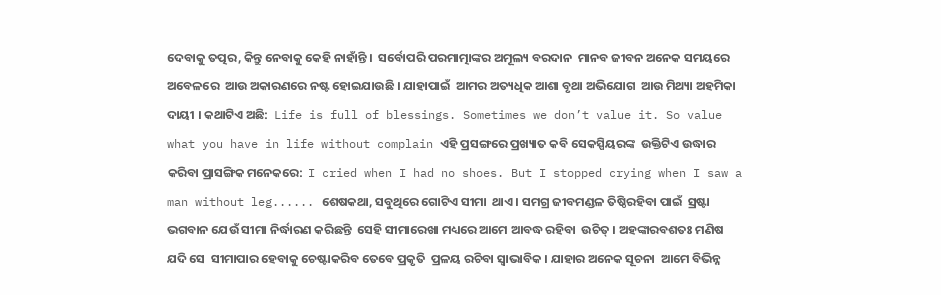ଦେବାକୁ ତତ୍ପର, କିନ୍ତୁ ନେବାକୁ କେହି ନାହାଁନ୍ତି ।  ସର୍ବୋପରି ପରମାତ୍ମାଙ୍କର ଅମୂଲ୍ୟ ବରଦାନ  ମାନବ ଜୀବନ ଅନେକ ସମୟରେ ଅବେଳରେ  ଆଉ ଅକାରଣରେ ନଷ୍ଟ ହୋଇଯାଉଛି । ଯାହାପାଇଁ  ଆମର ଅତ୍ୟଧିକ ଆଶା ବୃଥା ଅଭିଯୋଗ  ଆଉ ମିଥ୍ୟା ଅହମିକା ଦାୟୀ । କଥାଟିଏ ଅଛି:  Life is full of blessings. Sometimes we don’t value it. So value what you have in life without complain ଏହି ପ୍ରସଙ୍ଗରେ ପ୍ରଖ୍ୟାତ କବି ସେକସ୍ପିୟରଙ୍କ  ଉକ୍ତିଟିଏ ଉଦ୍ଧାର କରିବା ପ୍ରାସଙ୍ଗିକ ମନେକରେ:  I cried when I had no shoes. But I stopped crying when I saw a man without leg...... ଶେଷକଥା, ସବୁଥିରେ ଗୋଟିଏ ସୀମା  ଥାଏ । ସମଗ୍ର ଜୀବମଣ୍ଡଳ ତିଷ୍ଠିରହିବା ପାଇଁ  ସ୍ରଷ୍ଟା ଭଗବାନ ଯେଉଁ ସୀମା ନିର୍ଦ୍ଧାରଣ କରିଛନ୍ତି  ସେହି ସୀମାରେଖା ମଧ୍ୟରେ ଆମେ ଆବଦ୍ଧ ରହିବା  ଉଚିତ୍‌ । ଅହଙ୍କାରବଶତଃ ମଣିଷ ଯଦି ସେ  ସୀମାପାର ହେବାକୁ ଚେଷ୍ଟାକରିବ ତେବେ ପ୍ରକୃତି  ପ୍ରଳୟ ରଚିବା ସ୍ୱାଭାବିକ । ଯାହାର ଅନେକ ସୂଚନା  ଆମେ ବିଭିନ୍ନ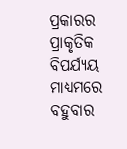ପ୍ରକାରର ପ୍ରାକୃତିକ ବିପର୍ଯ୍ୟୟ  ମାଧ୍ୟମରେ ବହୁବାର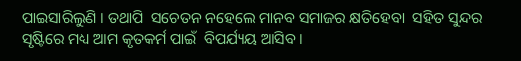ପାଇସାରିଲୁଣି । ତଥାପି  ସଚେତନ ନହେଲେ ମାନବ ସମାଜର କ୍ଷତିହେବା  ସହିତ ସୁନ୍ଦର ସୃଷ୍ଟିରେ ମଧ୍ୟ ଆମ କୃତକର୍ମ ପାଇଁ  ବିପର୍ଯ୍ୟୟ ଆସିବ ।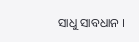ସାଧୁ ସାବଧାନ ।